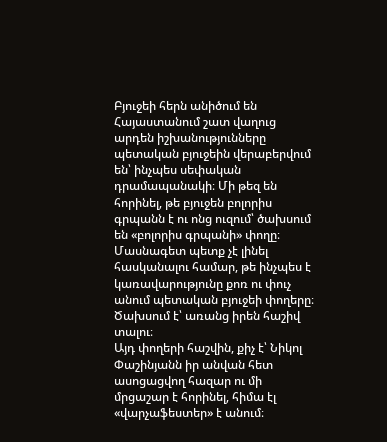Բյուջեի հերն անիծում են
Հայաստանում շատ վաղուց արդեն իշխանությունները պետական բյուջեին վերաբերվում են՝ ինչպես սեփական դրամապանակի։ Մի թեզ են հորինել, թե բյուջեն բոլորիս գրպանն է ու ոնց ուզում՝ ծախսում են «բոլորիս գրպանի» փողը։
Մասնագետ պետք չէ լինել հասկանալու համար, թե ինչպես է կառավարությունը քոռ ու փուչ անում պետական բյուջեի փողերը։ Ծախսում է՝ առանց իրեն հաշիվ տալու։
Այդ փողերի հաշվին, քիչ է՝ Նիկոլ Փաշինյանն իր անվան հետ ասոցացվող հազար ու մի մրցաշար է հորինել, հիմա էլ «վարչաֆեստեր» է անում։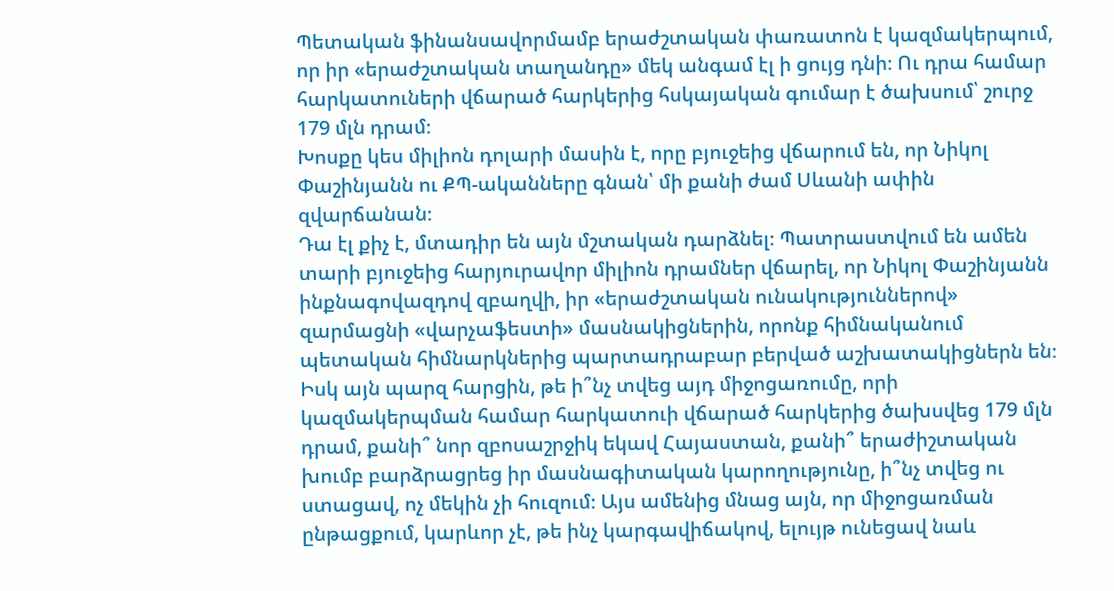Պետական ֆինանսավորմամբ երաժշտական փառատոն է կազմակերպում, որ իր «երաժշտական տաղանդը» մեկ անգամ էլ ի ցույց դնի։ Ու դրա համար հարկատուների վճարած հարկերից հսկայական գումար է ծախսում՝ շուրջ 179 մլն դրամ։
Խոսքը կես միլիոն դոլարի մասին է, որը բյուջեից վճարում են, որ Նիկոլ Փաշինյանն ու ՔՊ-ականները գնան՝ մի քանի ժամ Սևանի ափին զվարճանան։
Դա էլ քիչ է, մտադիր են այն մշտական դարձնել։ Պատրաստվում են ամեն տարի բյուջեից հարյուրավոր միլիոն դրամներ վճարել, որ Նիկոլ Փաշինյանն ինքնագովազդով զբաղվի, իր «երաժշտական ունակություններով» զարմացնի «վարչաֆեստի» մասնակիցներին, որոնք հիմնականում պետական հիմնարկներից պարտադրաբար բերված աշխատակիցներն են։
Իսկ այն պարզ հարցին, թե ի՞նչ տվեց այդ միջոցառումը, որի կազմակերպման համար հարկատուի վճարած հարկերից ծախսվեց 179 մլն դրամ, քանի՞ նոր զբոսաշրջիկ եկավ Հայաստան, քանի՞ երաժիշտական խումբ բարձրացրեց իր մասնագիտական կարողությունը, ի՞նչ տվեց ու ստացավ, ոչ մեկին չի հուզում։ Այս ամենից մնաց այն, որ միջոցառման ընթացքում, կարևոր չէ, թե ինչ կարգավիճակով, ելույթ ունեցավ նաև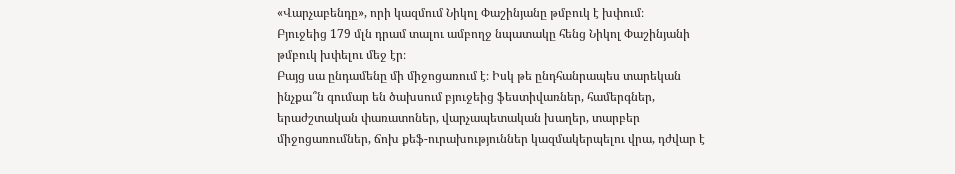«Վարչաբենդը», որի կազմում Նիկոլ Փաշինյանը թմբուկ է խփում։
Բյուջեից 179 մլն դրամ տալու ամբողջ նպատակը հենց Նիկոլ Փաշինյանի թմբուկ խփելու մեջ էր։
Բայց սա ընդամենը մի միջոցառում է։ Իսկ թե ընդհանրապես տարեկան ինչքա՞ն գումար են ծախսում բյուջեից ֆեստիվառներ, համերգներ, երաժշտական փառատոներ, վարչապետական խաղեր, տարբեր միջոցառումներ, ճոխ քեֆ-ուրախություններ կազմակերպելու վրա, դժվար է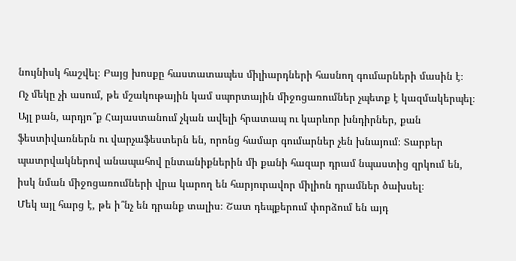նույնիսկ հաշվել։ Բայց խոսքը հաստատապես միլիարդների հասնող գումարների մասին է։
Ոչ մեկը չի ասում, թե մշակութային կամ սպորտային միջոցառումներ չպետք է կազմակերպել։ Այլ բան, արդյո՞ք Հայաստանում չկան ավելի հրատապ ու կարևոր խնդիրներ, քան ֆեստիվառներն ու վարչաֆեստերն են, որոնց համար գումարներ չեն խնայում։ Տարբեր պատրվակներով անապահով ընտանիքներին մի քանի հազար դրամ նպաստից զրկում են, իսկ նման միջոցառումների վրա կարող են հարյուրավոր միլիոն դրամներ ծախսել։
Մեկ այլ հարց է, թե ի՞նչ են դրանք տալիս։ Շատ դեպքերում փորձում են այդ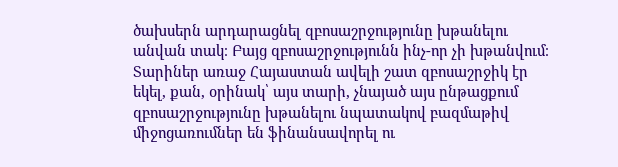ծախսերն արդարացնել զբոսաշրջությունը խթանելու անվան տակ։ Բայց զբոսաշրջությունն ինչ-որ չի խթանվում։ Տարիներ առաջ Հայաստան ավելի շատ զբոսաշրջիկ էր եկել, քան, օրինակ՝ այս տարի, չնայած այս ընթացքում զբոսաշրջությունը խթանելու նպատակով բազմաթիվ միջոցառումներ են ֆինանսավորել ու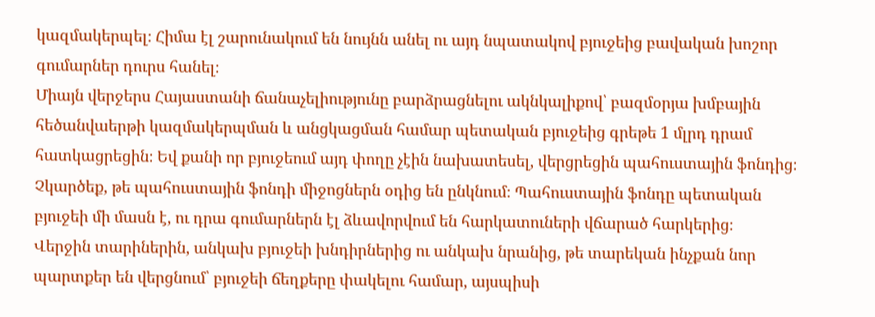կազմակերպել։ Հիմա էլ շարունակում են նույնն անել ու այդ նպատակով բյուջեից բավական խոշոր գումարներ դուրս հանել։
Միայն վերջերս Հայաստանի ճանաչելիությունը բարձրացնելու ակնկալիքով՝ բազմօրյա խմբային հեծանվաերթի կազմակերպման և անցկացման համար պետական բյուջեից գրեթե 1 մլրդ դրամ հատկացրեցին։ Եվ քանի որ բյուջեում այդ փողը չէին նախատեսել, վերցրեցին պահուստային ֆոնդից։ Չկարծեք, թե պահուստային ֆոնդի միջոցներն օդից են ընկնում։ Պահուստային ֆոնդը պետական բյուջեի մի մասն է, ու դրա գումարներն էլ ձևավորվում են հարկատուների վճարած հարկերից։
Վերջին տարիներին, անկախ բյուջեի խնդիրներից ու անկախ նրանից, թե տարեկան ինչքան նոր պարտքեր են վերցնում՝ բյուջեի ճեղքերը փակելու համար, այսպիսի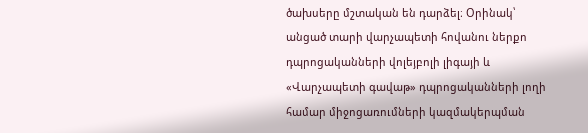ծախսերը մշտական են դարձել։ Օրինակ՝ անցած տարի վարչապետի հովանու ներքո դպրոցականների վոլեյբոլի լիգայի և «Վարչապետի գավաթ» դպրոցականների լողի համար միջոցառումների կազմակերպման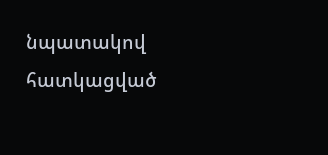նպատակով հատկացված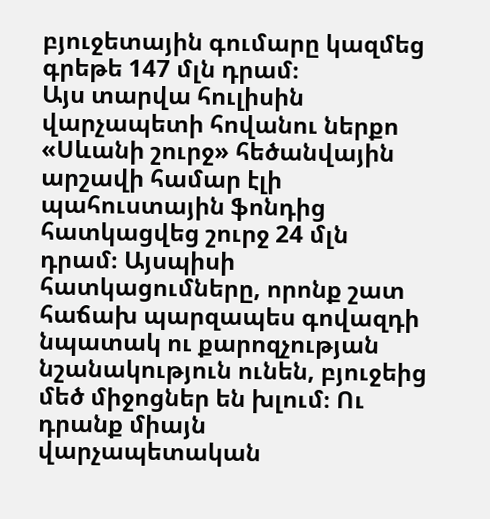բյուջետային գումարը կազմեց գրեթե 147 մլն դրամ։
Այս տարվա հուլիսին վարչապետի հովանու ներքո «Սևանի շուրջ» հեծանվային արշավի համար էլի պահուստային ֆոնդից հատկացվեց շուրջ 24 մլն դրամ։ Այսպիսի հատկացումները, որոնք շատ հաճախ պարզապես գովազդի նպատակ ու քարոզչության նշանակություն ունեն, բյուջեից մեծ միջոցներ են խլում։ Ու դրանք միայն վարչապետական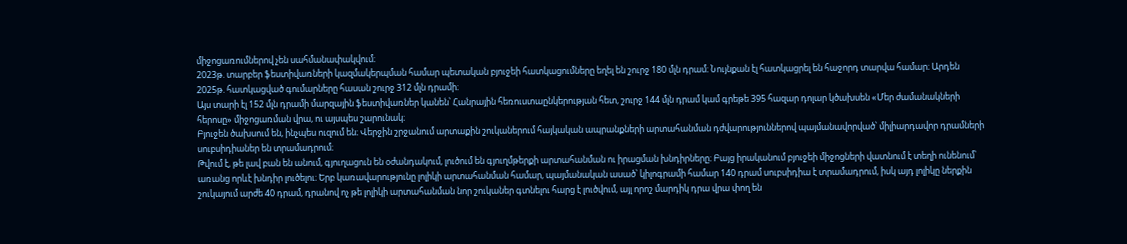միջոցառումներով չեն սահմանափակվում։
2023թ. տարբեր ֆեստիվառների կազմակերպման համար պետական բյուջեի հատկացումները եղել են շուրջ 180 մլն դրամ։ Նույնքան էլ հատկացրել են հաջորդ տարվա համար։ Արդեն 2025թ. հատկացված գումարները հասան շուրջ 312 մլն դրամի։
Այս տարի էլ 152 մլն դրամի մարզային ֆեստիվառներ կանեն՝ Հանրային հեռուստաընկերության հետ, շուրջ 144 մլն դրամ կամ գրեթե 395 հազար դոլար կծախսեն «Մեր ժամանակների հերոսը» միջոցառման վրա, ու այսպես շարունակ։
Բյուջեն ծախսում են, ինչպես ուզում են։ Վերջին շրջանում արտաքին շուկաներում հայկական ապրանքների արտահանման դժվարություններով պայմանավորված՝ միլիարդավոր դրամների սուբսիդիաներ են տրամադրում։
Թվում է, թե լավ բան են անում, գյուղացուն են օժանդակում, լուծում են գյուղմթերքի արտահանման ու իրացման խնդիրները։ Բայց իրականում բյուջեի միջոցների վատնում է տեղի ունենում՝ առանց որևէ խնդիր լուծելու։ Երբ կառավարությունը լոլիկի արտահանման համար, պայմանական ասած՝ կիլոգրամի համար 140 դրամ սուբսիդիա է տրամադրում, իսկ այդ լոլիկը ներքին շուկայում արժե 40 դրամ, դրանով ոչ թե լոլիկի արտահանման նոր շուկաներ գտնելու հարց է լուծվում, այլ որոշ մարդիկ դրա վրա փող են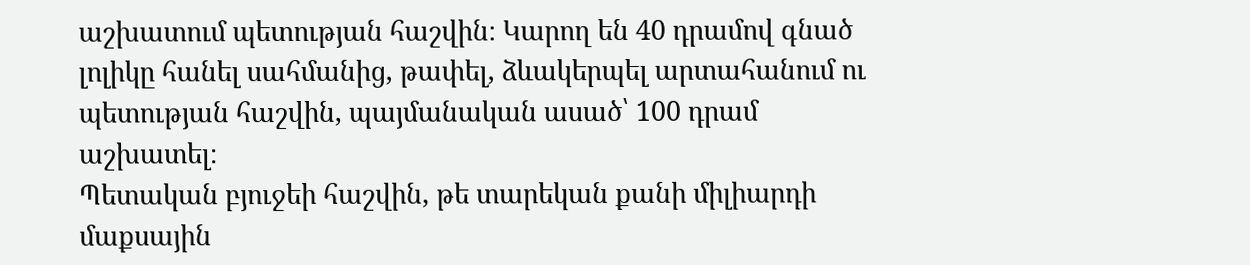աշխատում պետության հաշվին։ Կարող են 40 դրամով գնած լոլիկը հանել սահմանից, թափել, ձևակերպել արտահանում ու պետության հաշվին, պայմանական ասած՝ 100 դրամ աշխատել։
Պետական բյուջեի հաշվին, թե տարեկան քանի միլիարդի մաքսային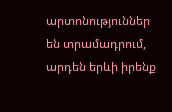արտոնություններ են տրամադրում, արդեն երևի իրենք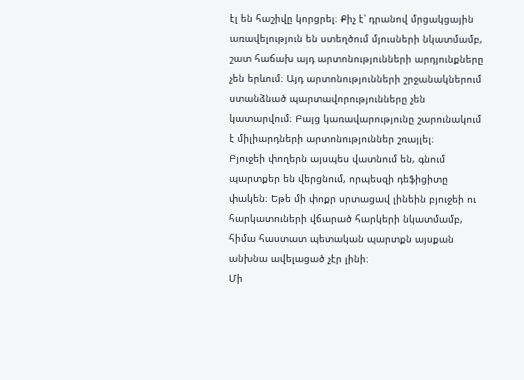էլ են հաշիվը կորցրել։ Քիչ է՝ դրանով մրցակցային առավելություն են ստեղծում մյուսների նկատմամբ, շատ հաճախ այդ արտոնությունների արդյունքները չեն երևում։ Այդ արտոնությունների շրջանակներում ստանձնած պարտավորությունները չեն կատարվում։ Բայց կառավարությունը շարունակում է միլիարդների արտոնություններ շռայլել։
Բյուջեի փողերն այսպես վատնում են, գնում պարտքեր են վերցնում, որպեսզի դեֆիցիտը փակեն։ Եթե մի փոքր սրտացավ լինեին բյուջեի ու հարկատուների վճարած հարկերի նկատմամբ, հիմա հաստատ պետական պարտքն այսքան անխնա ավելացած չէր լինի։
Մի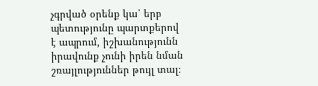չգրված օրենք կա՝ երբ պետությունը պարտքերով է ապրում, իշխանությունն իրավունք չունի իրեն նման շռայլություններ թույլ տալ։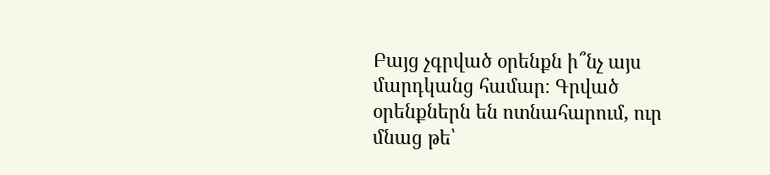Բայց չգրված օրենքն ի՞նչ այս մարդկանց համար։ Գրված օրենքներն են ոտնահարում, ուր մնաց թե՝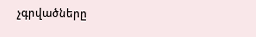չգրվածները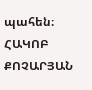պահեն։
ՀԱԿՈԲ ՔՈՉԱՐՅԱՆ